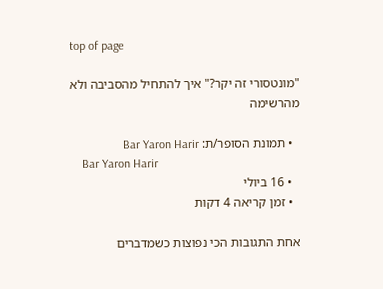top of page

"מונטסורי זה יקר?" איך להתחיל מהסביבה ולא מהרשימה

  • תמונת הסופר/ת: Bar Yaron Harir
    Bar Yaron Harir
  • 16 ביולי
  • זמן קריאה 4 דקות

אחת התגובות הכי נפוצות כשמדברים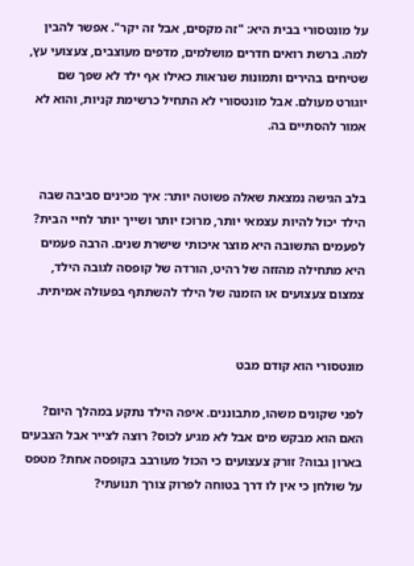על מונטסורי בבית היא: "זה מקסים, אבל זה יקר". אפשר להבין למה. ברשת רואים חדרים מושלמים, מדפים מעוצבים, צעצועי עץ, שטיחים בהירים ותמונות שנראות כאילו אף ילד לא שפך שם יוגורט מעולם. אבל מונטסורי לא התחיל כרשימת קניות, והוא לא אמור להסתיים בה.


בלב הגישה נמצאת שאלה פשוטה יותר: איך מכינים סביבה שבה הילד יכול להיות עצמאי יותר, מרוכז יותר ושייך יותר לחיי הבית? לפעמים התשובה היא מוצר איכותי שישרת שנים. הרבה פעמים היא מתחילה מהזזה של רהיט, הורדה של קופסה לגובה הילד, צמצום צעצועים או הזמנה של הילד להשתתף בפעולה אמיתית.


מונטסורי הוא קודם מבט

לפני שקונים משהו, מתבוננים. איפה הילד נתקע במהלך היום? האם הוא מבקש מים אבל לא מגיע לכוס? רוצה לצייר אבל הצבעים בארון גבוה? זורק צעצועים כי הכול מעורבב בקופסה אחת? מטפס על שולחן כי אין לו דרך בטוחה לפרוק צורך תנועתי?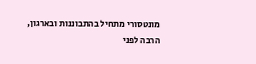מונטסורי מתחיל בהתבוננות ובארגון, הרבה לפני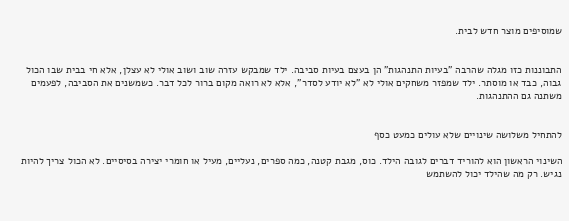שמוסיפים מוצר חדש לבית.


התבוננות כזו מגלה שהרבה "בעיות התנהגות" הן בעצם בעיות סביבה. ילד שמבקש עזרה שוב ושוב אולי לא עצלן, אלא חי בבית שבו הכול גבוה, כבד או מוסתר. ילד שמפזר משחקים אולי לא "לא יודע לסדר", אלא לא רואה מקום ברור לכל דבר. כשמשנים את הסביבה, לפעמים משתנה גם ההתנהגות.


להתחיל משלושה שינויים שלא עולים כמעט כסף

השינוי הראשון הוא להוריד דברים לגובה הילד. כוס, מגבת קטנה, כמה ספרים, נעליים, מעיל או חומרי יצירה בסיסיים. לא הכול צריך להיות נגיש. רק מה שהילד יכול להשתמש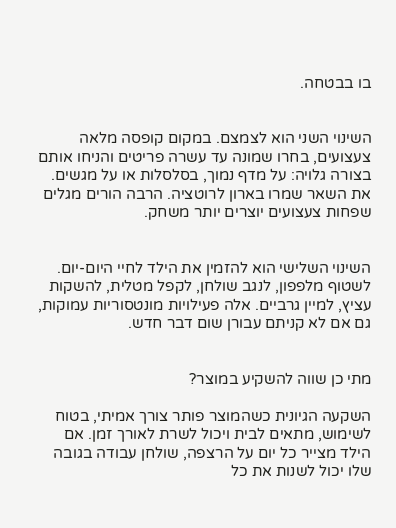בו בבטחה.


השינוי השני הוא לצמצם. במקום קופסה מלאה צעצועים, בחרו שמונה עד עשרה פריטים והניחו אותם בצורה גלויה: על מדף נמוך, בסלסלות או על מגשים. את השאר שמרו בארון לרוטציה. הרבה הורים מגלים שפחות צעצועים יוצרים יותר משחק.


השינוי השלישי הוא להזמין את הילד לחיי היום-יום. לשטוף מלפפון, לנגב שולחן, לקפל מטלית, להשקות עציץ, למיין גרביים. אלה פעילויות מונטסוריות עמוקות, גם אם לא קניתם עבורן שום דבר חדש.


מתי כן שווה להשקיע במוצר?

השקעה הגיונית כשהמוצר פותר צורך אמיתי, בטוח לשימוש, מתאים לבית ויכול לשרת לאורך זמן. אם הילד מצייר כל יום על הרצפה, שולחן עבודה בגובה שלו יכול לשנות את כל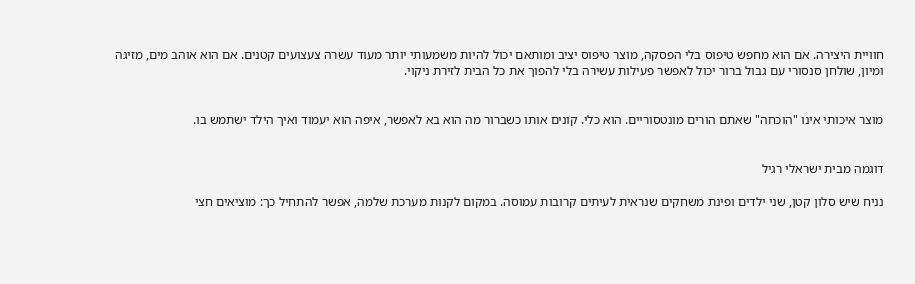חוויית היצירה. אם הוא מחפש טיפוס בלי הפסקה, מוצר טיפוס יציב ומותאם יכול להיות משמעותי יותר מעוד עשרה צעצועים קטנים. אם הוא אוהב מים, מזיגה ומיון, שולחן סנסורי עם גבול ברור יכול לאפשר פעילות עשירה בלי להפוך את כל הבית לזירת ניקוי.


מוצר איכותי אינו "הוכחה" שאתם הורים מונטסוריים. הוא כלי. קונים אותו כשברור מה הוא בא לאפשר, איפה הוא יעמוד ואיך הילד ישתמש בו.


דוגמה מבית ישראלי רגיל

נניח שיש סלון קטן, שני ילדים ופינת משחקים שנראית לעיתים קרובות עמוסה. במקום לקנות מערכת שלמה, אפשר להתחיל כך: מוציאים חצי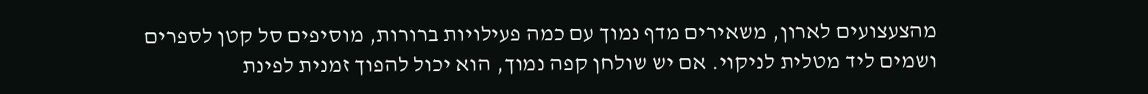מהצעצועים לארון, משאירים מדף נמוך עם כמה פעילויות ברורות, מוסיפים סל קטן לספרים ושמים ליד מטלית לניקוי. אם יש שולחן קפה נמוך, הוא יכול להפוך זמנית לפינת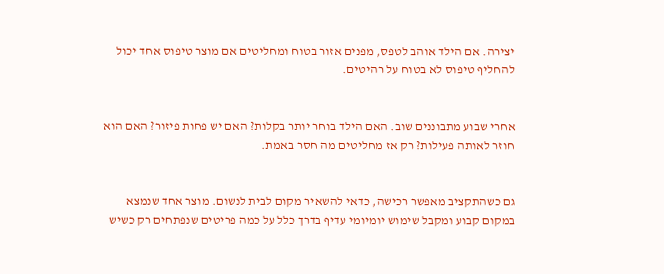יצירה. אם הילד אוהב לטפס, מפנים אזור בטוח ומחליטים אם מוצר טיפוס אחד יכול להחליף טיפוס לא בטוח על רהיטים.


אחרי שבוע מתבוננים שוב. האם הילד בוחר יותר בקלות? האם יש פחות פיזור? האם הוא חוזר לאותה פעילות? רק אז מחליטים מה חסר באמת.


גם כשהתקציב מאפשר רכישה, כדאי להשאיר מקום לבית לנשום. מוצר אחד שנמצא במקום קבוע ומקבל שימוש יומיומי עדיף בדרך כלל על כמה פריטים שנפתחים רק כשיש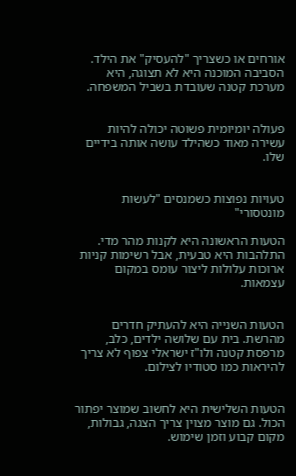אורחים או כשצריך "להעסיק" את הילד. הסביבה המוכנה היא לא תצוגה, היא מערכת קטנה שעובדת בשביל המשפחה.


פעולה יומיומית פשוטה יכולה להיות עשירה מאוד כשהילד עושה אותה בידיים שלו.


טעויות נפוצות כשמנסים "לעשות מונטסורי"

הטעות הראשונה היא לקנות מהר מדי. התלהבות היא טבעית, אבל רשימות קניות ארוכות עלולות ליצור עומס במקום עצמאות.


הטעות השנייה היא להעתיק חדרים מהרשת. בית עם שלושה ילדים, כלב, מרפסת קטנה ולו"ז ישראלי צפוף לא צריך להיראות כמו סטודיו לצילום.


הטעות השלישית היא לחשוב שמוצר יפתור הכול. גם מוצר מצוין צריך הצגה, גבולות, מקום קבוע וזמן שימוש.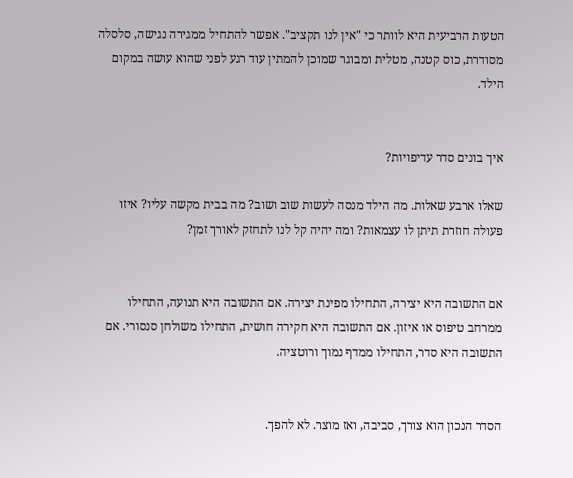הטעות הרביעית היא לוותר כי "אין לנו תקציב". אפשר להתחיל ממגירה נגישה, סלסלה מסודרת, כוס קטנה, מטלית ומבוגר שמוכן להמתין עוד רגע לפני שהוא עושה במקום הילד.


איך בונים סדר עדיפויות?

שאלו ארבע שאלות. מה הילד מנסה לעשות שוב ושוב? מה בבית מקשה עליו? איזו פעולה חוזרת תיתן לו עצמאות? ומה יהיה קל לנו לתחזק לאורך זמן?


אם התשובה היא יצירה, התחילו מפינת יצירה. אם התשובה היא תנועה, התחילו ממרחב טיפוס או איזון. אם התשובה היא חקירה חושית, התחילו משולחן סנסורי. אם התשובה היא סדר, התחילו ממדף נמוך ורוטציה.


הסדר הנכון הוא צורך, סביבה, ואז מוצר. לא להפך.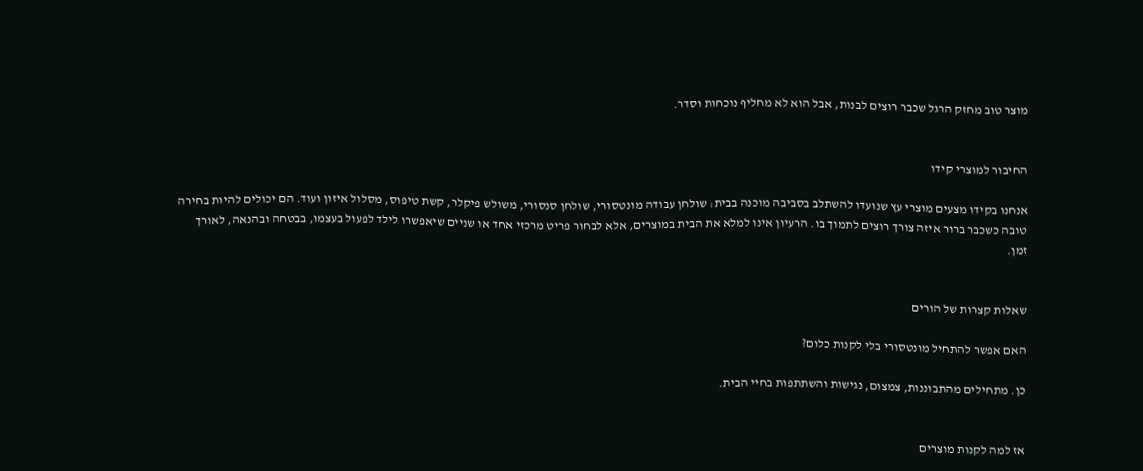מוצר טוב מחזק הרגל שכבר רוצים לבנות, אבל הוא לא מחליף נוכחות וסדר.


החיבור למוצרי קידו

אנחנו בקידו מצעים מוצרי עץ שנועדו להשתלב בסביבה מוכנה בבית: שולחן עבודה מונטסורי, שולחן סנסורי, משולש פיקלר, קשת טיפוס, מסלול איזון ועוד. הם יכולים להיות בחירה טובה כשכבר ברור איזה צורך רוצים לתמוך בו. הרעיון אינו למלא את הבית במוצרים, אלא לבחור פריט מרכזי אחד או שניים שיאפשרו לילד לפעול בעצמו, בבטחה ובהנאה, לאורך זמן.


שאלות קצרות של הורים

האם אפשר להתחיל מונטסורי בלי לקנות כלום?

כן. מתחילים מהתבוננות, צמצום, נגישות והשתתפות בחיי הבית.


אז למה לקנות מוצרים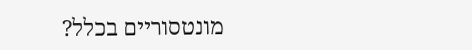מונטסוריים בכלל?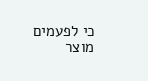כי לפעמים מוצר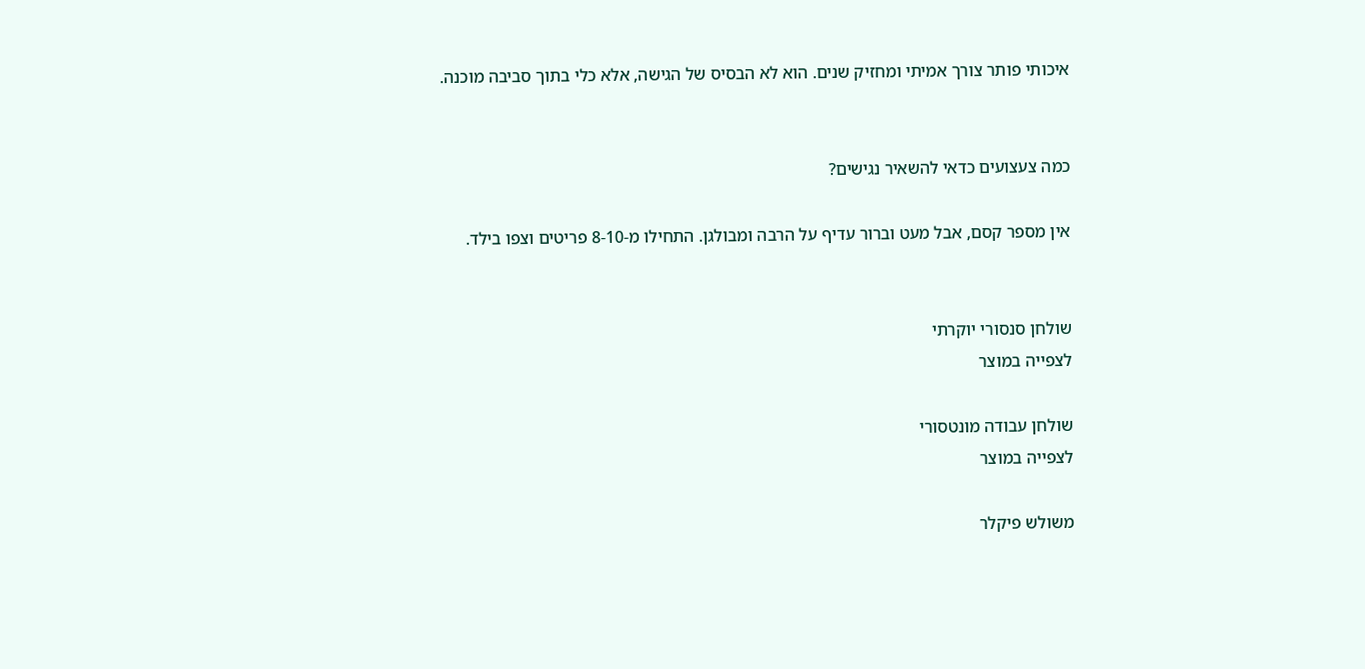איכותי פותר צורך אמיתי ומחזיק שנים. הוא לא הבסיס של הגישה, אלא כלי בתוך סביבה מוכנה.


כמה צעצועים כדאי להשאיר נגישים?

אין מספר קסם, אבל מעט וברור עדיף על הרבה ומבולגן. התחילו מ-8-10 פריטים וצפו בילד.


שולחן סנסורי יוקרתי
לצפייה במוצר

שולחן עבודה מונטסורי
לצפייה במוצר

משולש פיקלר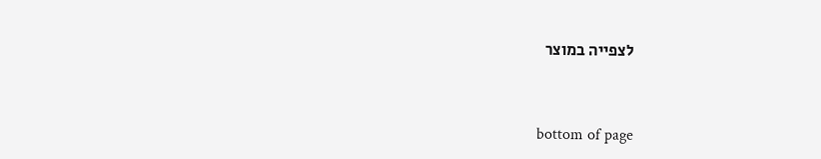לצפייה במוצר



bottom of page